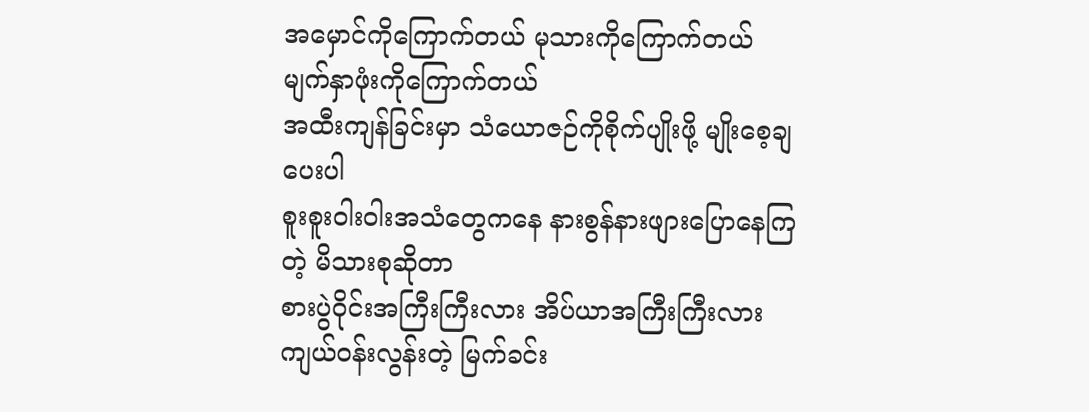အမှောင်ကိုကြောက်တယ် မုသားကိုကြောက်တယ်
မျက်နှာဖုံးကိုကြောက်တယ်
အထီးကျန်ခြင်းမှာ သံယောဇဉ်ကိုစိုက်ပျိုးဖို့ မျိုးစေ့ချပေးပါ
စူးစူးဝါးဝါးအသံတွေကနေ နားစွန်နားဖျားပြောနေကြတဲ့ မိသားစုဆိုတာ
စားပွဲဝိုင်းအကြီးကြီးလား အိပ်ယာအကြီးကြီးလား
ကျယ်ဝန်းလွန်းတဲ့ မြက်ခင်း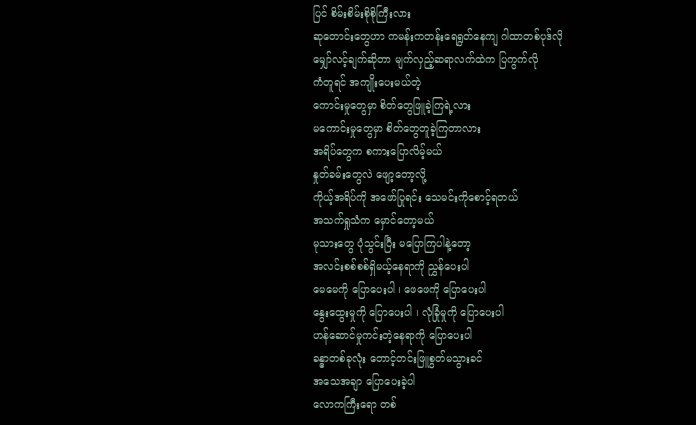ပြင် စိမ်းစိမ်းစိုစိုကြီးလား
ဆုတောင်းတွေဟာ ကမန်းကတန်းရေရွတ်နေကျ ဂါထာတစ်ပုဒ်လို
မျှော်လင့်ချက်ဆိုတာ မျက်လှည့်ဆရာလက်ထဲက ပြကွက်လို
ကံတူရင် အကျိုးပေးမယ်တဲ့
ကောင်းမှုတွေမှာ စိတ်တွေဖြူခဲ့ကြရဲ့လား
မကောင်းမှုတွေမှာ စိတ်တွေတူခဲ့ကြတာလား
အရိပ်တွေက စကားပြောလိမ့်မယ်
နှုတ်ခမ်းတွေလဲ ဖျော့တော့လို့
ကိုယ့်အရိပ်ကို အဖော်ပြုရင်း သေမင်းကိုစောင့်ရတယ်
အသက်ရှုသံက မှောင်တော့မယ်
မုသားတွေ ပုံသွင်းပြီး မပြောကြပါနဲ့တော့
အလင်းစစ်စစ်ရှိမယ့်နေရာကို ညွှန်ပေးပါ
မေမေကို ပြောပေးပါ ၊ ဖေဖေကို ပြောပေးပါ
နွေးထွေးမှုကို ပြောပေးပါ ၊ လုံခြုံမှုကို ပြောပေးပါ
ဟန်ဆောင်မှုကင်းတဲ့နေရာကို ပြောပေးပါ
ခန္ဓာတစ်ခုလုံး တောင့်တင်းဖြူစွတ်မသွားခင်
အသေအချာ ပြောပေးခဲ့ပါ
လောကကြီးရော တစ်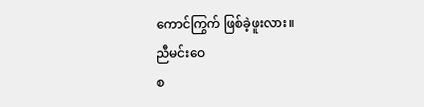ကောင်ကြွက် ဖြစ်ခဲ့ဖူးလား။
ညီမင်းဝေ
စ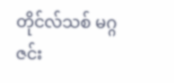တိုင်လ်သစ် မဂ္ဂဇင်း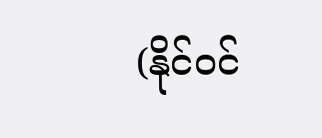(နိုင်ဝင်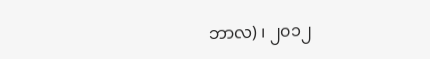ဘာလ) ၊ ၂၀၁၂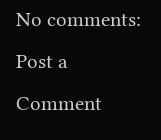No comments:
Post a Comment